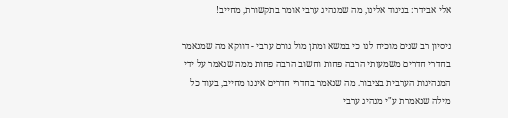אלי אבידר: בניגוד אלינו, מה שמנהיג ערבי אומר בתקשורת, מחייב!

ניסיון רב שנים מוכיח לנו כי במשא ומתן מול גורם ערבי - דווקא מה שמנאמר בחדרי חדרים משמעותי הרבה פחות וחשוב הרבה פחות ממה שנאמר על ידי המנהיגות הערבית בציבור. מה שנאמר בחדרי חדרים איננו מחייב, בעוד כל מילה שנאמרת ע"י מנהיג ערבי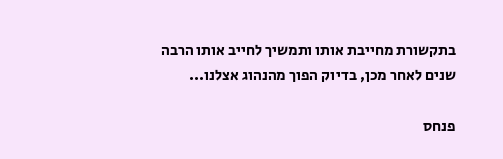בתקשורת מחייבת אותו ותמשיך לחייב אותו הרבה שנים לאחר מכן, בדיוק הפוך מהנהוג אצלנו...

פנחס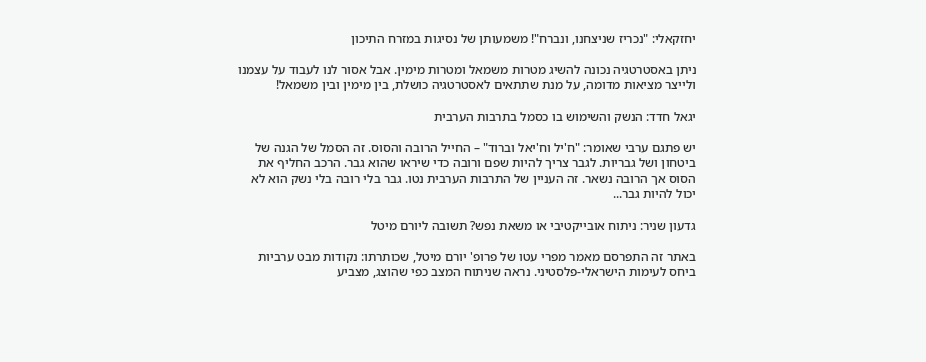יחזקאלי: "נכריז שניצחנו, ונברח"! משמעותן של נסיגות במזרח התיכון

ניתן באסטרטגיה נכונה להשיג מטרות משמאל ומטרות מימין. אבל אסור לנו לעבוד על עצמנו ולייצר מציאות מדומה, על מנת שתתאים לאסטרטגיה כושלת, בין מימין ובין משמאל!

יגאל חדד: הנשק והשימוש בו כסמל בתרבות הערבית

יש פתגם ערבי שאומר: "ח'יל וח'יאל וברוד" – החייל הרובה והסוס. זה הסמל של הגנה של ביטחון ושל גבריות. לגבר צריך להיות שפם ורובה כדי שיראו שהוא גבר. הרכב החליף את הסוס אך הרובה נשאר. זה העניין של התרבות הערבית נטו. גבר בלי רובה בלי נשק הוא לא יכול להיות גבר...

גדעון שניר: ניתוח אובייקטיבי או משאת נפש? תשובה ליורם מיטל

באתר זה התפרסם מאמר מפרי עטו של פרופ' יורם מיטל, שכותרתו: נקודות מבט ערביות ביחס לעימות הישראלי-פלסטיני. נראה שניתוח המצב כפי שהוצג, מצביע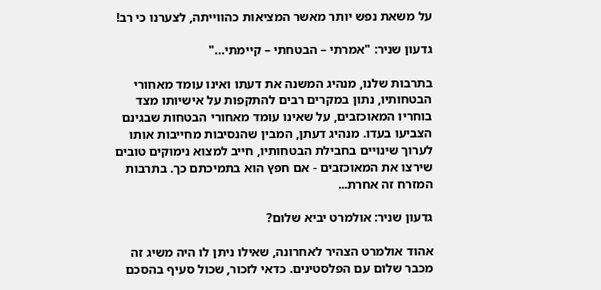על משאת נפש יותר מאשר המציאות כהווייתה, לצערנו כי רב!

גדעון שניר: "אמרתי – הבטחתי – קיימתי…"

בתרבות שלנו, מנהיג המשנה את דעתו ואינו עומד מאחורי הבטחותיו, נתון במקרים רבים להתקפות על אישיותו מצד בוחריו המאוכזבים, על שאינו עומד מאחורי הבטחות שבגינם הצביעו בעדו. מנהיג דעתן, המבין שהנסיבות מחייבות אותו לערוך שינויים בחבילת הבטחותיו, חייב למצוא נימוקים טובים שירצו את המאוכזבים - אם חפץ הוא בתמיכתם כך. בתרבות המזרח זה אחרת...

גדעון שניר: אולמרט יביא שלום?

אהוד אולמרט הצהיר לאחרונה, שאילו ניתן לו היה משיג זה מכבר שלום עם הפלסטינים. כדאי לזכור, שכול סעיף בהסכם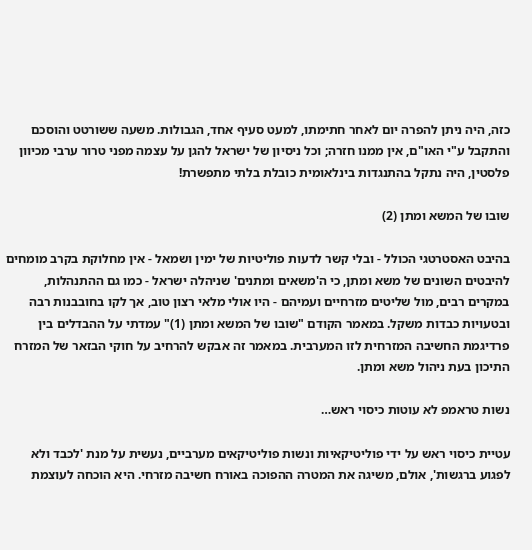כזה, היה ניתן להפרה יום לאחר חתימתו, למעט סעיף אחד, הגבולות. משעה ששורטט והוסכם והתקבל ע"י האו"ם, אין ממנו חזרה; וכל ניסיון של ישראל להגן על עצמה מפני טרור ערבי מכיוון פלסטין, היה נתקל בהתנגדות בינלאומית כובלת בלתי מתפשרת!

שובו של המשא ומתן (2)

בהיבט האסטרטגי הכולל - ובלי קשר לדעות פוליטיות של ימין ושמאל - אין מחלוקת בקרב מומחים להיבטים השונים של משא ומתן, כי ה'משאים ומתנים' שניהלה ישראל - כמו גם ההתנהלות, במקרים רבים, מול שליטים מזרחיים ועמיהם - היו אולי מלאי רצון טוב, אך לקו בחובבנות רבה ובטעויות כבדות משקל. במאמר הקודם "שובו של המשא ומתן (1)" עמדתי על ההבדלים בין פרדיגמת החשיבה המזרחית לזו המערבית. במאמר זה אבקש להרחיב על חוקי הבזאר של המזרח התיכון בעת ניהול משא ומתן.

נשות טראמפ לא עוטות כיסוי ראש…

עטיית כיסוי ראש על ידי פוליטיקאיות ונשות פוליטיקאים מערביים, נעשית על מנת 'לכבד ולא לפגוע ברגשות', אולם, משיגה את המטרה ההפוכה באורח חשיבה מזרחי. היא הוכחה לעוצמת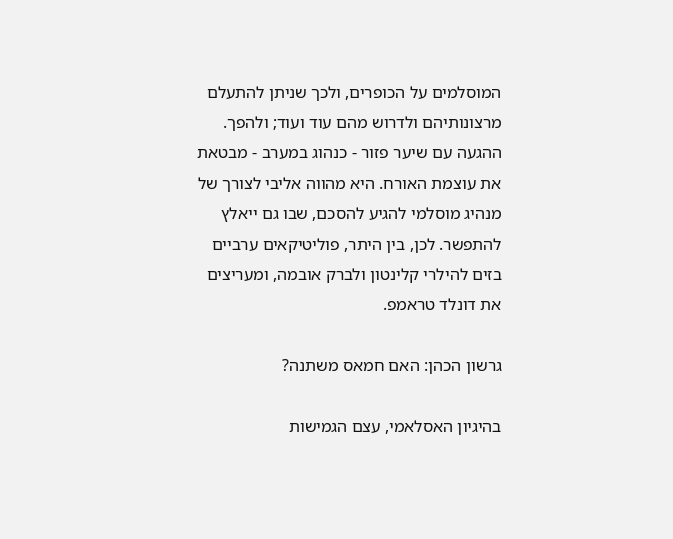המוסלמים על הכופרים, ולכך שניתן להתעלם מרצונותיהם ולדרוש מהם עוד ועוד; ולהפך. ההגעה עם שיער פזור - כנהוג במערב - מבטאת את עוצמת האורח. היא מהווה אליבי לצורך של מנהיג מוסלמי להגיע להסכם, שבו גם ייאלץ להתפשר. לכן, בין היתר, פוליטיקאים ערביים בזים להילרי קלינטון ולברק אובמה, ומעריצים את דונלד טראמפ.

גרשון הכהן: האם חמאס משתנה?

בהיגיון האסלאמי, עצם הגמישות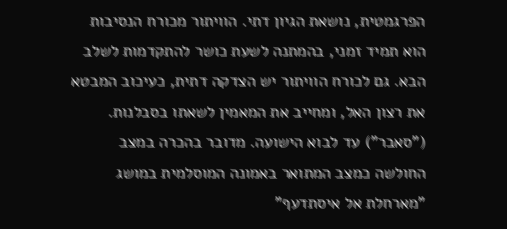הפרגמטית, נושאת הגיון דתי. הוויתור מכורח הנסיבות הוא תמיד זמני, בהמתנה לשעת כושר להתקדמות לשלב הבא. גם לכורח הוויתור יש הצדקה דתית, כעיכוב המבטא את רצון האל, ומחייב את המאמין לשאתו בסבלנות. ("סאבר") עד לבוא הישועה. מדובר בהכרה במצב החולשה כמצב המתואר באמונה המוסלמית במושג "מארחלת אל איסתדעף"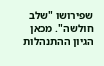שפירושו "שלב חולשה". מכאן הגיון ההתנהלות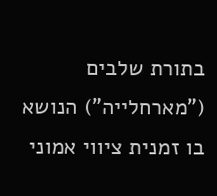בתורת שלבים ("מארחלייה") הנושא בו זמנית ציווי אמוני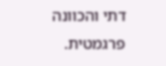דתי והכוונה פרגמטית.